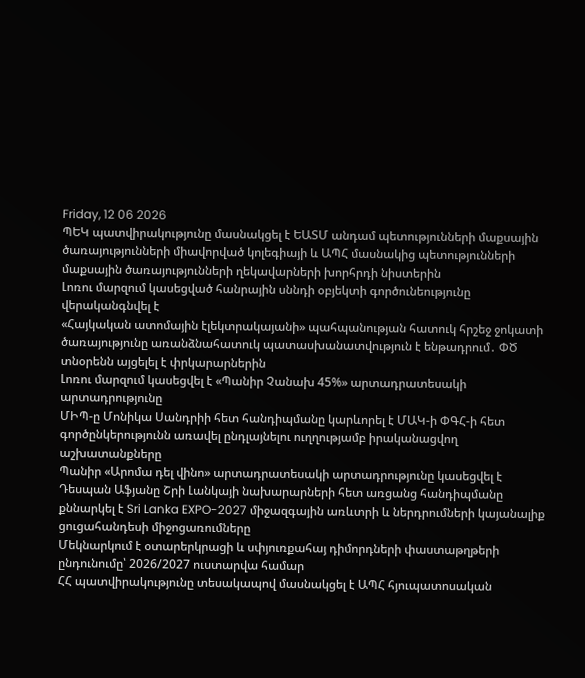Friday, 12 06 2026
ՊԵԿ պատվիրակությունը մասնակցել է ԵԱՏՄ անդամ պետությունների մաքսային ծառայությունների միավորված կոլեգիայի և ԱՊՀ մասնակից պետությունների մաքսային ծառայությունների ղեկավարների խորհրդի նիստերին
Լոռու մարզում կասեցված հանրային սննդի օբյեկտի գործունեությունը վերականգնվել է
«Հայկական ատոմային էլեկտրակայանի» պահպանության հատուկ հրշեջ ջոկատի ծառայությունը առանձնահատուկ պատասխանատվություն է ենթադրում․ ՓԾ տնօրենն այցելել է փրկարարներին
Լոռու մարզում կասեցվել է «Պանիր Չանախ 45%» արտադրատեսակի արտադրությունը
ՄԻՊ-ը Մոնիկա Սանդրիի հետ հանդիպմանը կարևորել է ՄԱԿ-ի ՓԳՀ-ի հետ գործընկերությունն առավել ընդլայնելու ուղղությամբ իրականացվող աշխատանքները
Պանիր «Արոմա դել վինո» արտադրատեսակի արտադրությունը կասեցվել է
Դեսպան Աֆյանը Շրի Լանկայի նախարարների հետ առցանց հանդիպմանը քննարկել է Sri Lanka EXPO-2027 միջազգային առևտրի և ներդրումների կայանալիք ցուցահանդեսի միջոցառումները
Մեկնարկում է օտարերկրացի և սփյուռքահայ դիմորդների փաստաթղթերի ընդունումը՝ 2026/2027 ուստարվա համար
ՀՀ պատվիրակությունը տեսակապով մասնակցել է ԱՊՀ հյուպատոսական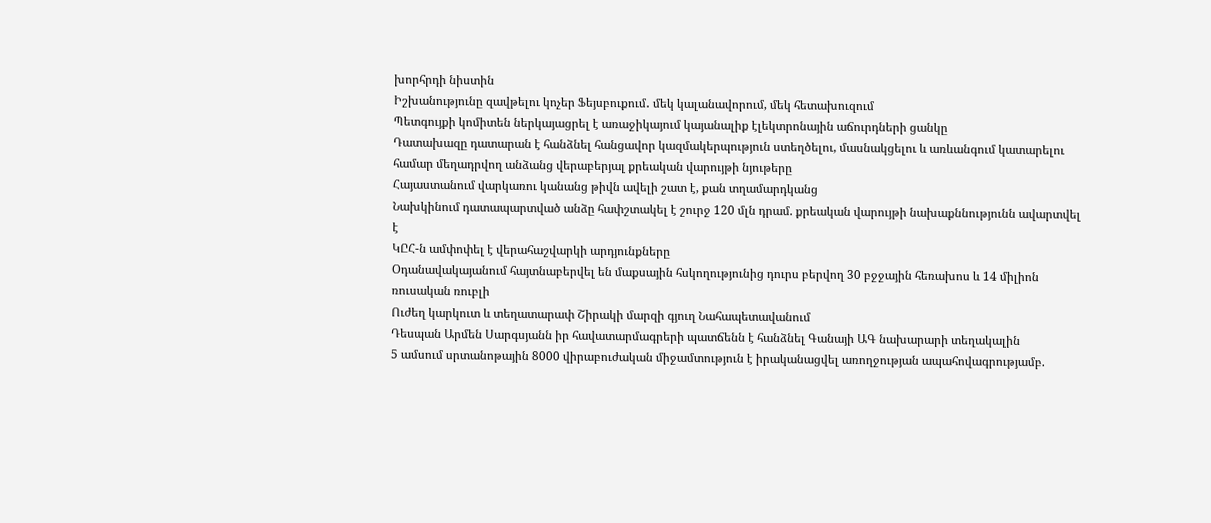խորհրդի նիստին
Իշխանությունը զավթելու կոչեր Ֆեյսբուքում․ մեկ կալանավորում, մեկ հետախուզում
Պետգույքի կոմիտեն ներկայացրել է առաջիկայում կայանալիք էլեկտրոնային աճուրդների ցանկը
Դատախազը դատարան է հանձնել հանցավոր կազմակերպություն ստեղծելու, մասնակցելու և առևանգում կատարելու համար մեղադրվող անձանց վերաբերյալ քրեական վարույթի նյութերը
Հայաստանում վարկառու կանանց թիվն ավելի շատ է, քան տղամարդկանց
Նախկինում դատապարտված անձը հափշտակել է շուրջ 120 մլն դրամ. քրեական վարույթի նախաքննությունն ավարտվել է
ԿԸՀ-ն ամփոփել է վերահաշվարկի արդյունքները
Օդանավակայանում հայտնաբերվել են մաքսային հսկողությունից դուրս բերվող 30 բջջային հեռախոս և 14 միլիոն ռուսական ռուբլի
Ուժեղ կարկուտ և տեղատարափ Շիրակի մարզի գյուղ Նահապետավանում
Դեսպան Արմեն Սարգսյանն իր հավատարմագրերի պատճենն է հանձնել Գանայի ԱԳ նախարարի տեղակալին
5 ամսում սրտանոթային 8000 վիրաբուժական միջամտություն է իրականացվել առողջության ապահովագրությամբ.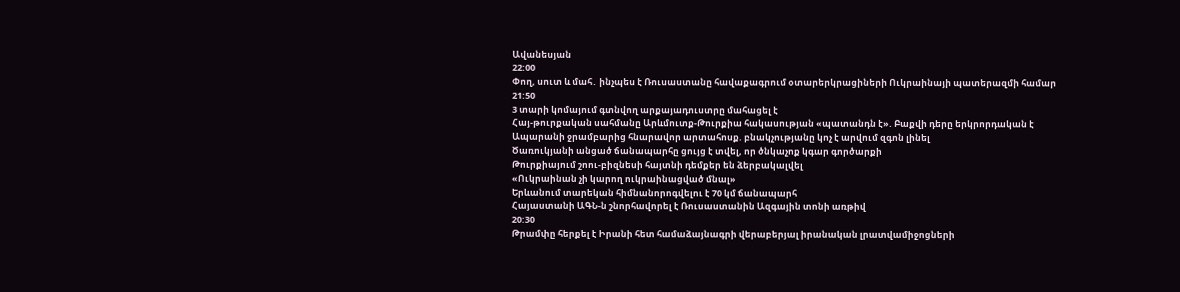Ավանեսյան
22:00
Փող, սուտ և մահ․ ինչպես է Ռուսաստանը հավաքագրում օտարերկրացիների Ուկրաինայի պատերազմի համար
21:50
3 տարի կոմայում գտնվող արքայադուստրը մահացել է
Հայ-թուրքական սահմանը Արևմուտք-Թուրքիա հակասության «պատանդն է». Բաքվի դերը երկրորդական է
Ապարանի ջրամբարից հնարավոր արտահոսք. բնակչությանը կոչ է արվում զգոն լինել
Ծառուկյանի անցած ճանապարհը ցույց է տվել, որ ծնկաչոք կգար գործարքի
Թուրքիայում շոու-բիզնեսի հայտնի դեմքեր են ձերբակալվել
«Ուկրաինան չի կարող ուկրաինացված մնալ»
Երևանում տարեկան հիմնանորոգվելու է 70 կմ ճանապարհ
Հայաստանի ԱԳՆ-ն շնորհավորել է Ռուսաստանին Ազգային տոնի առթիվ
20:30
Թրամփը հերքել է Իրանի հետ համաձայնագրի վերաբերյալ իրանական լրատվամիջոցների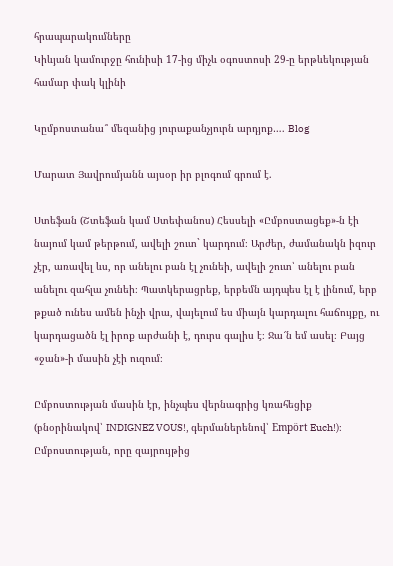հրապարակումները
Կիևյան կամուրջը հունիսի 17-ից միչև օգոստոսի 29-ը երթևեկության համար փակ կլինի

Կըմբոստանա՞ մեզանից յուրաքանչյուրն արդյոք…. Blog

Մարատ Յավրումյանն այսօր իր բլոգում գրում է.

Ստեֆան (Շտեֆան կամ Ստեփանոս) Հեսսելի «Ըմբոստացեք»-ն էի նայում կամ թերթում, ավելի շուտ` կարդում։ Արժեր, ժամանակն իզուր չէր, առավել ևս, որ անելու բան էլ չունեի, ավելի շուտ՝ անելու բան անելու զահլա չունեի։ Պատկերացրեք, երբեմն այդպես էլ է լինում, երբ թքած ունես ամեն ինչի վրա, վայելում ես միայն կարդալու հաճույքը, ու կարդացածն էլ իրոք արժանի է, դուրս գալիս է։ Ջա՜ն եմ ասել։ Բայց «ջան»-ի մասին չէի ուզում։

Ըմբոստության մասին էր, ինչպես վերնագրից կռահեցիք (բնօրինակով՝ INDIGNEZ VOUS!, գերմաներենով՝ Empört Euch!)։ Ըմբոստության, որը զայրույթից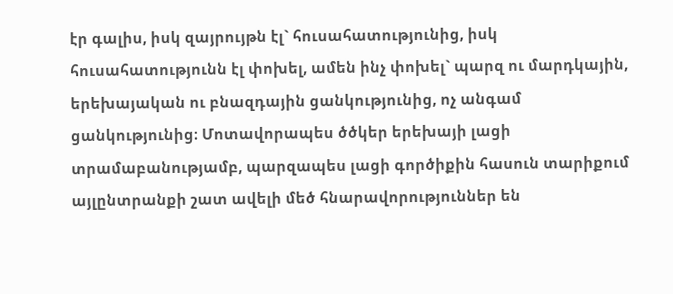էր գալիս, իսկ զայրույթն էլ` հուսահատությունից, իսկ հուսահատությունն էլ փոխել, ամեն ինչ փոխել` պարզ ու մարդկային, երեխայական ու բնազդային ցանկությունից, ոչ անգամ ցանկությունից։ Մոտավորապես ծծկեր երեխայի լացի տրամաբանությամբ, պարզապես լացի գործիքին հասուն տարիքում այլընտրանքի շատ ավելի մեծ հնարավորություններ են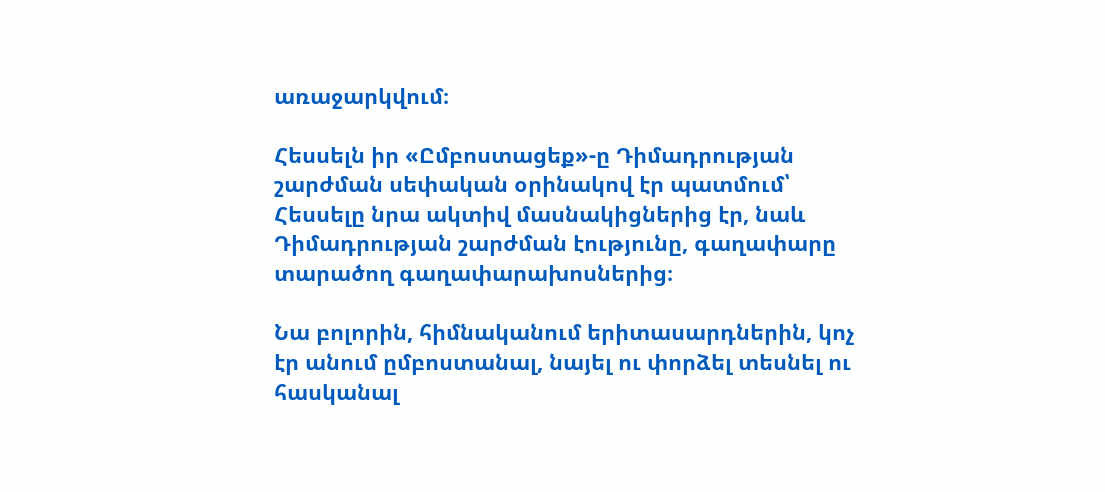առաջարկվում։

Հեսսելն իր «Ըմբոստացեք»-ը Դիմադրության շարժման սեփական օրինակով էր պատմում՝ Հեսսելը նրա ակտիվ մասնակիցներից էր, նաև Դիմադրության շարժման էությունը, գաղափարը տարածող գաղափարախոսներից։

Նա բոլորին, հիմնականում երիտասարդներին, կոչ էր անում ըմբոստանալ, նայել ու փորձել տեսնել ու հասկանալ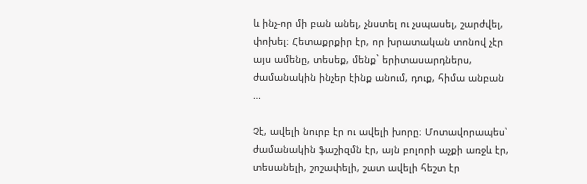և ինչ-որ մի բան անել, չնստել ու չսպասել, շարժվել, փոխել։ Հետաքրքիր էր, որ խրատական տոնով չէր այս ամենը, տեսեք, մենք` երիտասարդներս, ժամանակին ինչեր էինք անում, դուք, հիմա անբան …

Չէ, ավելի նուրբ էր ու ավելի խորը։ Մոտավորապես՝ ժամանակին ֆաշիզմն էր, այն բոլորի աչքի առջև էր, տեսանելի, շոշափելի, շատ ավելի հեշտ էր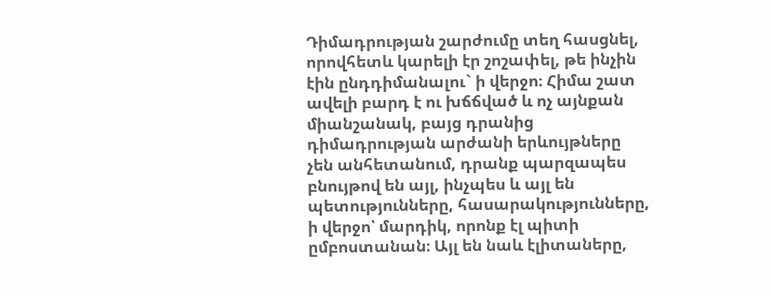Դիմադրության շարժումը տեղ հասցնել, որովհետև կարելի էր շոշափել, թե ինչին էին ընդդիմանալու` ի վերջո։ Հիմա շատ ավելի բարդ է ու խճճված և ոչ այնքան միանշանակ, բայց դրանից դիմադրության արժանի երևույթները չեն անհետանում, դրանք պարզապես բնույթով են այլ, ինչպես և այլ են պետությունները, հասարակությունները, ի վերջո՝ մարդիկ, որոնք էլ պիտի ըմբոստանան։ Այլ են նաև էլիտաները,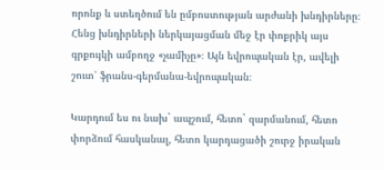որոնք և ստեղծում են ըմբոստության արժանի խնդիրները։ Հենց խնդիրների ներկայացման մեջ էր փոքրիկ այս գրքույկի ամբողջ «չամիչը»։ Այն եվրոպական էր, ավելի շուտ՝ ֆրանս-գերմանա-եվրոպական։

Կարդում ես ու նախ` ապշում, հետո` զարմանում, հետո փորձում հասկանալ, հետո կարդացածի շուրջ իրական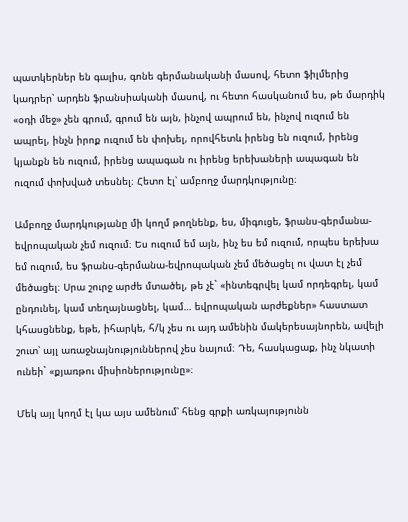պատկերներ են գալիս, գոնե գերմանականի մասով, հետո ֆիլմերից կադրեր՝ արդեն ֆրանսիականի մասով, ու հետո հասկանում ես, թե մարդիկ «օդի մեջ» չեն գրում, գրում են այն, ինչով ապրում են, ինչով ուզում են ապրել, ինչն իրոք ուզում են փոխել, որովհետև իրենց են ուզում, իրենց կյանքն են ուզում, իրենց ապագան ու իրենց երեխաների ապագան են ուզում փոխված տեսնել։ Հետո էլ՝ ամբողջ մարդկությունը։

Ամբողջ մարդկությանը մի կողմ թողնենք, ես, միգուցե, ֆրանս-գերմանա-եվրոպական չեմ ուզում։ Ես ուզում եմ այն, ինչ ես եմ ուզում, որպես երեխա եմ ուզում, ես ֆրանս-գերմանա-եվրոպական չեմ մեծացել ու վատ էլ չեմ մեծացել։ Սրա շուրջ արժե մտածել, թե չէ` «ինտեգրվել կամ որդեգրել, կամ ընդունել, կամ տեղայնացնել, կամ… եվրոպական արժեքներ» հաստատ կհասցնենք, եթե, իհարկե, հ/կ չես ու այդ ամենին մակերեսայնորեն, ավելի շուտ՝ այլ առաջնայնություններով չես նայում։ Դե, հասկացաք, ինչ նկատի ունեի` «քյառթու միսիոներությունը»։

Մեկ այլ կողմ էլ կա այս ամենում՝ հենց գրքի առկայությունն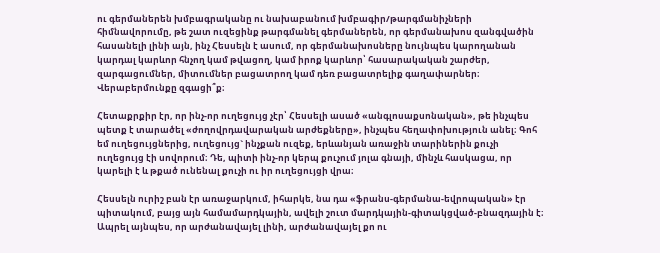ու գերմաներեն խմբագրականը ու նախաբանում խմբագիր/թարգմանիչների հիմնավորումը, թե շատ ուզեցինք թարգմանել գերմաներեն, որ գերմանախոս զանգվածին հասանելի լինի այն, ինչ Հեսսելն է ասում, որ գերմանախոսները նույնպես կարողանան կարդալ կարևոր հնչող կամ թվացող, կամ իրոք կարևոր՝ հասարակական շարժեր, զարգացումներ, միտումներ բացատրող կամ դեռ բացատրելիք գաղափարներ։ Վերաբերմունքը զգացի՞ք։

Հետաքրքիր էր, որ ինչ-որ ուղեցույց չէր՝ Հեսսելի ասած «անգլոսաքսոնական», թե ինչպես պետք է տարածել «ժողովրդավարական արժեքները», ինչպես հեղափոխություն անել։ Գոհ եմ ուղեցույցներից, ուղեցույց` ինչքան ուզեք, երևանյան առաջին տարիներին քուչի ուղեցույց էի սովորում։ Դե, պիտի ինչ-որ կերպ քուչում յոլա գնայի, մինչև հասկացա, որ կարելի է և թքած ունենալ քուչի ու իր ուղեցույցի վրա։

Հեսսելն ուրիշ բան էր առաջարկում, իհարկե, նա դա «ֆրանս-գերմանա-եվրոպական» էր պիտակում, բայց այն համամարդկային, ավելի շուտ մարդկային-գիտակցված-բնազդային է։ Ապրել այնպես, որ արժանավայել լինի, արժանավայել քո ու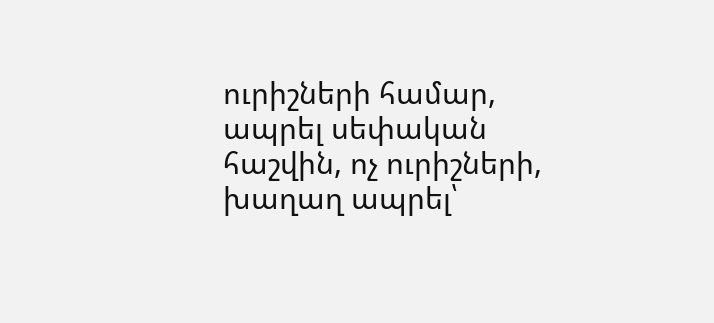ուրիշների համար, ապրել սեփական հաշվին, ոչ ուրիշների, խաղաղ ապրել՝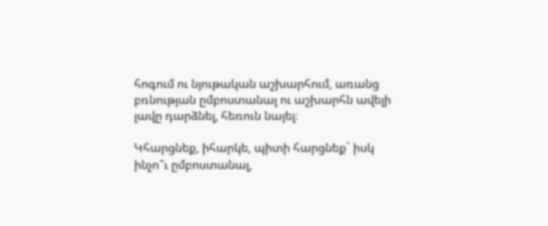հոգում ու նյութական աշխարհում, առանց բռնության ըմբոստանալ ու աշխարհն ավելի լավը դարձնել, հեռուն նայել։

Կհարցնեք, իհարկե, պիտի հարցնեք` իսկ ինչո՞ւ ըմբոստանալ,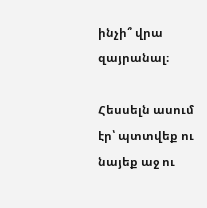ինչի՞ վրա զայրանալ։

Հեսսելն ասում էր՝ պտտվեք ու նայեք աջ ու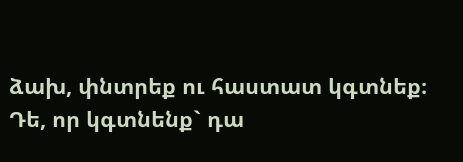ձախ, փնտրեք ու հաստատ կգտնեք։ Դե, որ կգտնենք` դա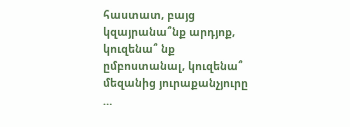հաստատ, բայց կզայրանա՞նք արդյոք, կուզենա՞ նք ըմբոստանալ, կուզենա՞ մեզանից յուրաքանչյուրը …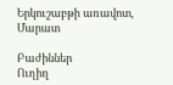Երկուշաբթի առավոտ, Մարատ

Բաժիններ
Ուղիղ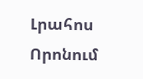Լրահոս
Որոնում